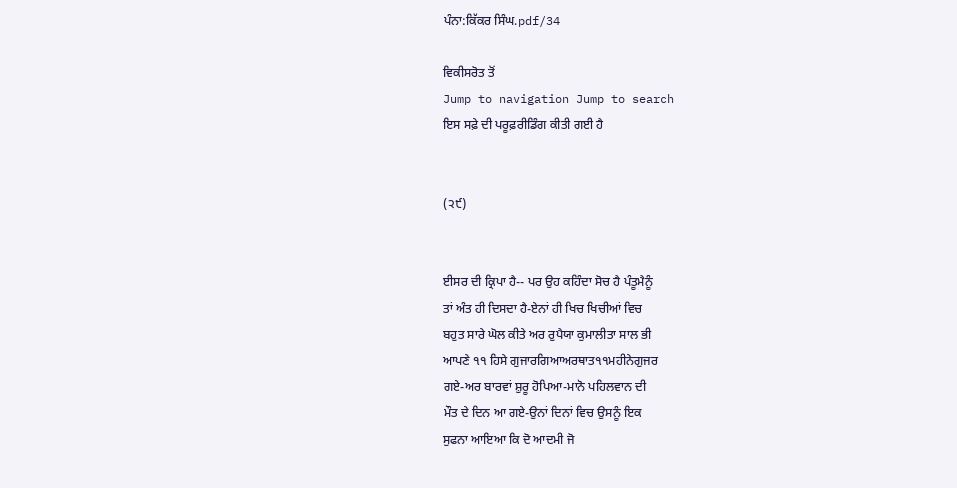ਪੰਨਾ:ਕਿੱਕਰ ਸਿੰਘ.pdf/34

ਵਿਕੀਸਰੋਤ ਤੋਂ
Jump to navigation Jump to search
ਇਸ ਸਫ਼ੇ ਦੀ ਪਰੂਫ਼ਰੀਡਿੰਗ ਕੀਤੀ ਗਈ ਹੈ


(੨੯)


ਈਸਰ ਦੀ ਕ੍ਰਿਪਾ ਹੈ-- ਪਰ ਉਹ ਕਹਿੰਦਾ ਸੋਚ ਹੈ ਪੰਤੂਮੈਨੂੰ
ਤਾਂ ਅੰਤ ਹੀ ਦਿਸਦਾ ਹੈ-ਏਨਾਂ ਹੀ ਖਿਚ ਖਿਚੀਆਂ ਵਿਚ
ਬਹੁਤ ਸਾਰੇ ਘੋਲ ਕੀਤੇ ਅਰ ਰੁਪੈਯਾ ਕੁਮਾਲੀਤਾ ਸਾਲ ਭੀ
ਆਪਣੇ ੧੧ ਹਿਸੇ ਗੁਜਾਰਗਿਆਅਰਥਾਤ੧੧ਮਹੀਨੇਗੁਜਰ
ਗਏ-ਅਰ ਬਾਰਵਾਂ ਸ਼ੁਰੂ ਹੋਪਿਆ-ਮਾਨੋ ਪਹਿਲਵਾਨ ਦੀ
ਮੌਤ ਦੇ ਦਿਨ ਆ ਗਏ-ਉਨਾਂ ਦਿਨਾਂ ਵਿਚ ਉਸਨੂੰ ਇਕ
ਸੁਫਨਾ ਆਇਆ ਕਿ ਦੋ ਆਦਮੀ ਜੋ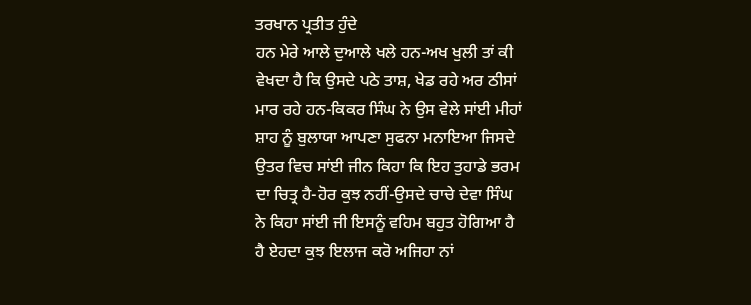ਤਰਖਾਨ ਪ੍ਰਤੀਤ ਹੁੰਦੇ
ਹਨ ਮੇਰੇ ਆਲੇ ਦੁਆਲੇ ਖਲੇ ਹਨ-ਅਖ ਖੁਲੀ ਤਾਂ ਕੀ
ਵੇਖਦਾ ਹੈ ਕਿ ਉਸਦੇ ਪਠੇ ਤਾਸ਼, ਖੇਡ ਰਹੇ ਅਰ ਠੀਸਾਂ
ਮਾਰ ਰਹੇ ਹਨ-ਕਿਕਰ ਸਿੰਘ ਨੇ ਉਸ ਵੇਲੇ ਸਾਂਈ ਮੀਹਾਂ
ਸ਼ਾਹ ਨੂੰ ਬੁਲਾਯਾ ਆਪਣਾ ਸੁਫਨਾ ਮਨਾਇਆ ਜਿਸਦੇ
ਉਤਰ ਵਿਚ ਸਾਂਈ ਜੀਨ ਕਿਹਾ ਕਿ ਇਹ ਤੁਹਾਡੇ ਭਰਮ
ਦਾ ਚਿਤ੍ਰ ਹੈ-ਹੋਰ ਕੁਝ ਨਹੀਂ-ਉਸਦੇ ਚਾਚੇ ਦੇਵਾ ਸਿੰਘ
ਨੇ ਕਿਹਾ ਸਾਂਈ ਜੀ ਇਸਨੂੰ ਵਹਿਮ ਬਹੁਤ ਹੋਗਿਆ ਹੈ
ਹੈ ਏਹਦਾ ਕੁਝ ਇਲਾਜ ਕਰੋ ਅਜਿਹਾ ਨਾਂ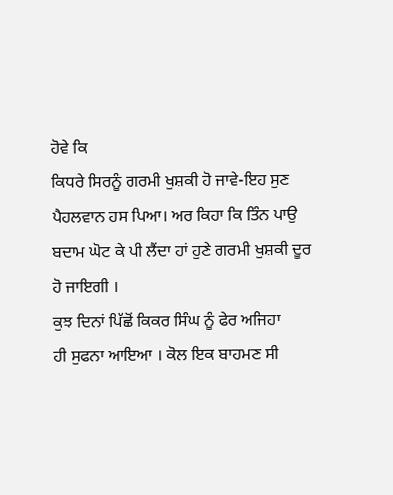ਹੋਵੇ ਕਿ
ਕਿਧਰੇ ਸਿਰਨੂੰ ਗਰਮੀ ਖੁਸ਼ਕੀ ਹੋ ਜਾਵੇ-ਇਹ ਸੁਣ
ਪੈਹਲਵਾਨ ਹਸ ਪਿਆ। ਅਰ ਕਿਹਾ ਕਿ ਤਿੰਨ ਪਾਉ
ਬਦਾਮ ਘੋਟ ਕੇ ਪੀ ਲੈਂਦਾ ਹਾਂ ਹੁਣੇ ਗਰਮੀ ਖੁਸ਼ਕੀ ਦੂਰ
ਹੋ ਜਾਇਗੀ ।
ਕੁਝ ਦਿਨਾਂ ਪਿੱਛੋਂ ਕਿਕਰ ਸਿੰਘ ਨੂੰ ਫੇਰ ਅਜਿਹਾ
ਹੀ ਸੁਫਨਾ ਆਇਆ । ਕੋਲ ਇਕ ਬਾਹਮਣ ਸੀ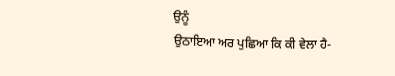ਉਨੂੰ
ਉਠਾਇਆ ਅਰ ਪੁਛਿਆ ਕਿ ਕੀ ਵੇਲਾ ਹੈ-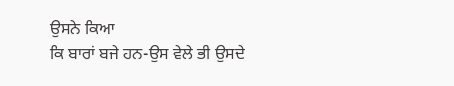ਉਸਨੇ ਕਿਆ
ਕਿ ਬਾਰਾਂ ਬਜੇ ਹਨ-ਉਸ ਵੇਲੇ ਭੀ ਉਸਦੇ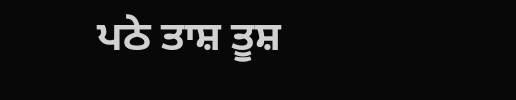ਪਠੇ ਤਾਸ਼ ਤੂਸ਼